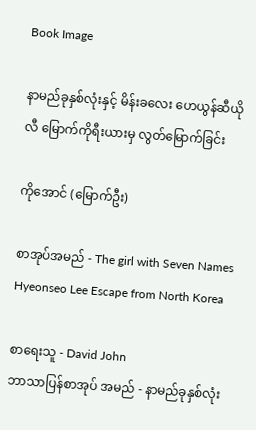Book Image

နာမည်ခုနှစ်လုံးနှင့် မိန်းခလေး ဟေယွန်ဆီယိုလီ မြောက်ကိုရီးယားမှ လွတ်မြောက်ခြင်း

ကိုအောင် (မြောက်ဦး)

စာအုပ်အမည် - The girl with Seven Names Hyeonseo Lee Escape from North Korea

စာရေးသူ - David John
ဘာသာပြန်စာအုပ် အမည် - နာမည်ခုနှစ်လုံး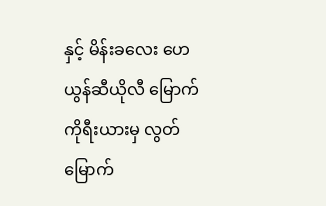နှင့် မိန်းခလေး ဟေယွန်ဆီယိုလီ မြောက်ကိုရီးယားမှ လွတ်မြောက်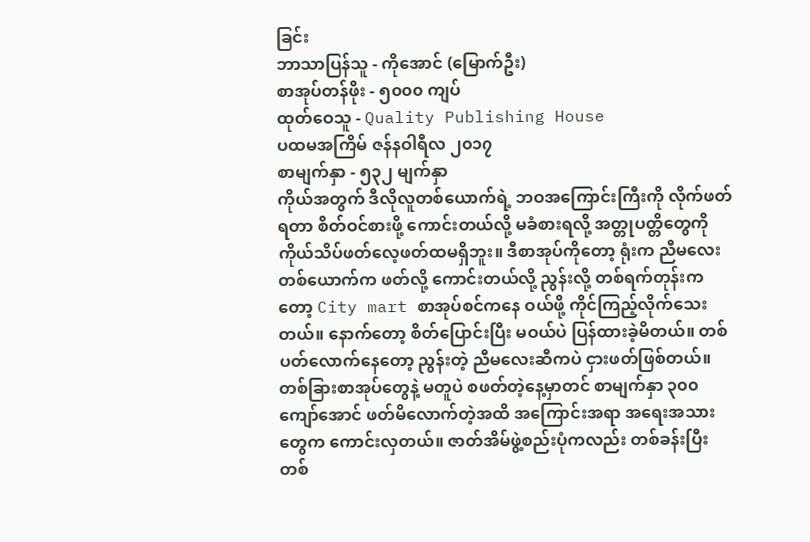ခြင်း
ဘာသာပြန်သူ - ကိုအောင် (မြောက်ဦး)
စာအုပ်တန်ဖိုး - ၅၀၀၀ ကျပ်
ထုတ်ဝေသူ - Quality Publishing House
ပထမအကြိမ် ဇန်နဝါရီလ ၂၀၁၇
စာမျက်နှာ - ၅၃၂ မျက်နှာ
ကိုယ်အတွက် ဒီလိုလူတစ်ယောက်ရဲ့ ဘဝအကြောင်းကြီးကို လိုက်ဖတ်ရတာ စိတ်ဝင်စားဖို့ ကောင်းတယ်လို့ မခံစားရလို့ အတ္တုပတ္တိတွေကို ကိုယ်သိပ်ဖတ်လေ့ဖတ်ထမရှိဘူး။ ဒီစာအုပ်ကိုတော့ ရုံးက ညီမလေးတစ်ယောက်က ဖတ်လို့ ကောင်းတယ်လို့ ညွန်းလို့ တစ်ရက်တုန်းကတော့ City mart စာအုပ်စင်ကနေ ဝယ်ဖို့ ကိုင်ကြည့်လိုက်သေးတယ်။ နောက်တော့ စိတ်ပြောင်းပြီး မဝယ်ပဲ ပြန်ထားခဲ့မိတယ်။ တစ်ပတ်လောက်နေတော့ ညွန်းတဲ့ ညီမလေးဆီကပဲ ငှားဖတ်ဖြစ်တယ်။ တစ်ခြားစာအုပ်တွေနဲ့ မတူပဲ စဖတ်တဲ့နေ့မှာတင် စာမျက်နှာ ၃၀၀ကျော်အောင် ဖတ်မိလောက်တဲ့အထိ အကြောင်းအရာ အရေးအသားတွေက ကောင်းလှတယ်။ ဇာတ်အိမ်ဖွဲ့စည်းပုံကလည်း တစ်ခန်းပြီး တစ်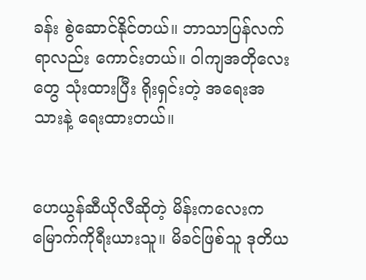ခန်း စွဲဆောင်နိုင်တယ်။ ဘာသာပြန်လက်ရာလည်း ကောင်းတယ်။ ဝါကျအတိုလေးတွေ သုံးထားပြီး ရိုးရှင်းတဲ့ အရေးအသားနဲ့ ရေးထားတယ်။


ဟေယွန်ဆီယိုလီဆိုတဲ့ မိန်းကလေးက မြောက်ကိုရီးယားသူ။ မိခင်ဖြစ်သူ ဒုတိယ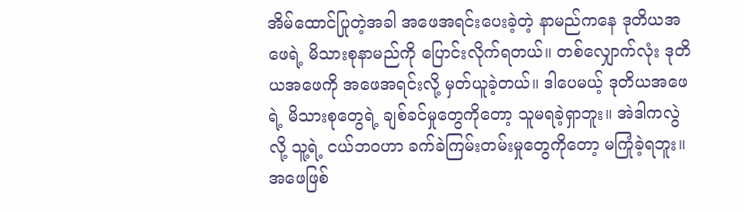အိမ်ထောင်ပြုတဲ့အခါ အဖေအရင်းပေးခဲ့တဲ့ နာမည်ကနေ ဒုတိယအဖေရဲ့ မိသားစုနာမည်ကို ပြောင်းလိုက်ရတယ်။ တစ်လျှောက်လုံး ဒုတိယအဖေကို အဖေအရင်းလို့ မှတ်ယူခဲ့တယ်။ ဒါပေမယ့် ဒုတိယအဖေရဲ့ မိသားစုတွေရဲ့ ချစ်ခင်မှုတွေကိုတော့ သူမရခဲ့ရှာဘူး။ အဲဒါကလွဲလို့ သူ့ရဲ့ ငယ်ဘဝဟာ ခက်ခဲကြမ်းတမ်းမှုတွေကိုတော့ မကြုံခဲ့ရဘူး။ အဖေဖြစ်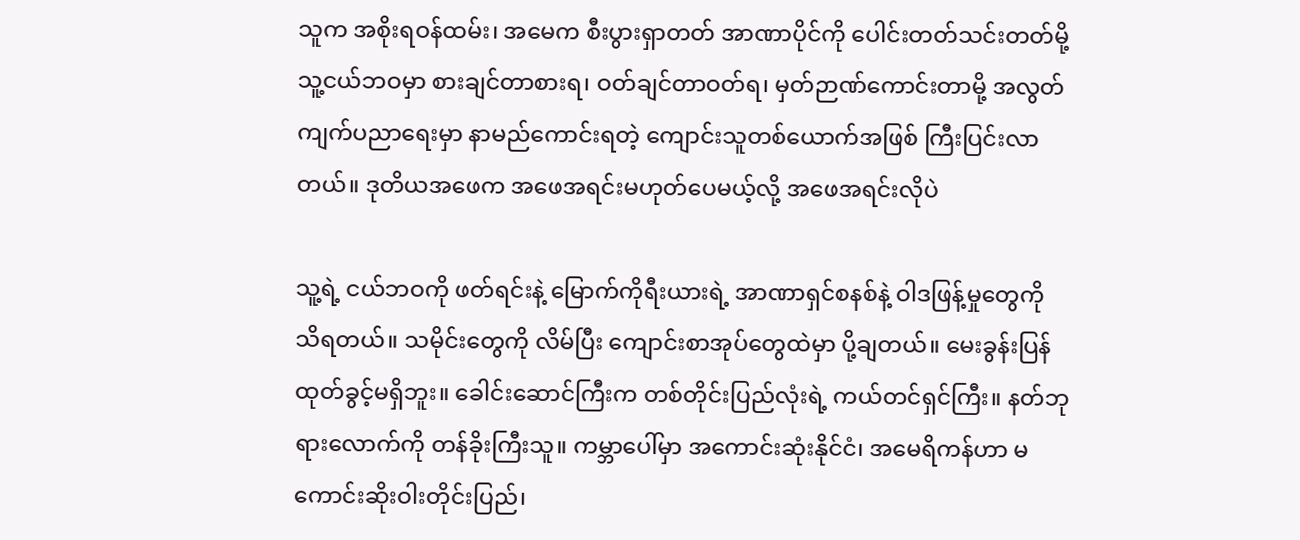သူက အစိုးရဝန်ထမ်း၊ အမေက စီးပွားရှာတတ် အာဏာပိုင်ကို ပေါင်းတတ်သင်းတတ်မို့ သူ့ငယ်ဘဝမှာ စားချင်တာစားရ၊ ဝတ်ချင်တာဝတ်ရ၊ မှတ်ဉာဏ်ကောင်းတာမို့ အလွတ်ကျက်ပညာရေးမှာ နာမည်ကောင်းရတဲ့ ကျောင်းသူတစ်ယောက်အဖြစ် ကြီးပြင်းလာတယ်။ ဒုတိယအဖေက အဖေအရင်းမဟုတ်ပေမယ့်လို့ အဖေအရင်းလိုပဲ

သူ့ရဲ့ ငယ်ဘဝကို ဖတ်ရင်းနဲ့ မြောက်ကိုရီးယားရဲ့ အာဏာရှင်စနစ်နဲ့ ဝါဒဖြန့်မှုတွေကို သိရတယ်။ သမိုင်းတွေကို လိမ်ပြီး ကျောင်းစာအုပ်တွေထဲမှာ ပို့ချတယ်။ မေးခွန်းပြန်ထုတ်ခွင့်မရှိဘူး။ ခေါင်းဆောင်ကြီးက တစ်တိုင်းပြည်လုံးရဲ့ ကယ်တင်ရှင်ကြီး။ နတ်ဘုရားလောက်ကို တန်ခိုးကြီးသူ။ ကမ္ဘာပေါ်မှာ အကောင်းဆုံးနိုင်ငံ၊ အမေရိကန်ဟာ မကောင်းဆိုးဝါးတိုင်းပြည်၊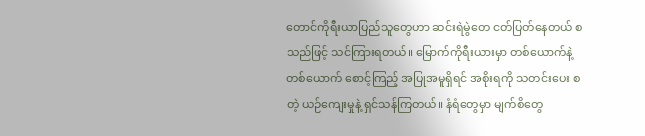တောင်ကိုရီးယာပြည်သူတွေဟာ ဆင်းရဲမွဲတေ ငတ်ပြတ်နေတယ် စသည်ဖြင့် သင်ကြားရတယ်။ မြောက်ကိုရီးယားမှာ တစ်ယောက်နဲ့ တစ်ယောက် စောင့်ကြည့် အပြုအမူရှိရင် အစိုးရကို သတင်းပေး စတဲ့ ယဉ်ကျေးမှုနဲ့ ရှင်သန်ကြတယ်။ နံရံတွေမှာ မျက်စိတွေ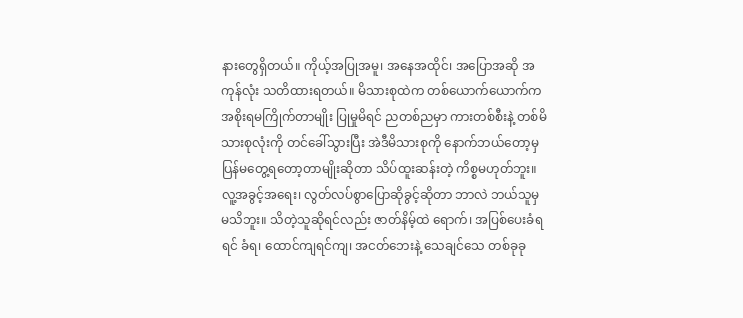နားတွေရှိတယ်။ ကိုယ့်အပြုအမူ၊ အနေအထိုင်၊ အပြောအဆို အကုန်လုံး သတိထားရတယ်။ မိသားစုထဲက တစ်ယောက်ယောက်က အစိုးရမကြိုက်တာမျိုး ပြုမှုမိရင် ညတစ်ညမှာ ကားတစ်စီးနဲ့ တစ်မိသားစုလုံးကို တင်ခေါ်သွားပြီး အဲဒီမိသားစုကို နောက်ဘယ်တော့မှ ပြန်မတွေ့ရတော့တာမျိုးဆိုတာ သိပ်ထူးဆန်းတဲ့ ကိစ္စမဟုတ်ဘူး။
လူ့အခွင့်အရေး၊ လွတ်လပ်စွာပြောဆိုခွင့်ဆိုတာ ဘာလဲ ဘယ်သူမှ မသိဘူး။ သိတဲ့သူဆိုရင်လည်း ဇာတ်နိမ့်ထဲ ရောက်၊ အပြစ်ပေးခံရရင် ခံရ၊ ထောင်ကျရင်ကျ၊ အငတ်ဘေးနဲ့ သေချင်သေ တစ်ခုခု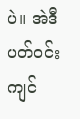ပဲ။ အဲဒီပတ်ဝင်းကျင်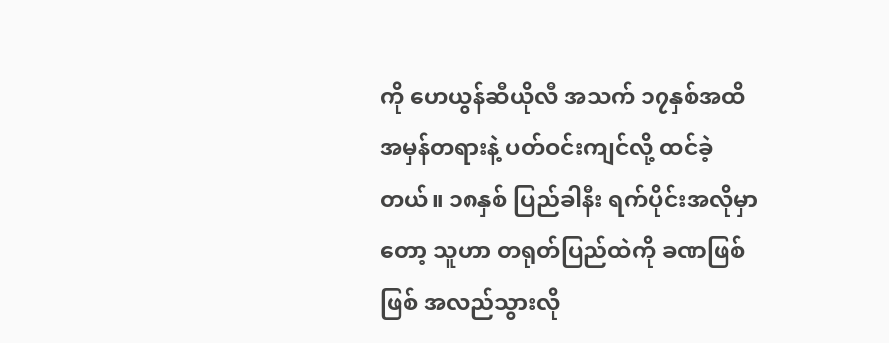ကို ဟေယွန်ဆီယိုလီ အသက် ၁၇နှစ်အထိ အမှန်တရားနဲ့ ပတ်ဝင်းကျင်လို့ ထင်ခဲ့တယ်။ ၁၈နှစ် ပြည်ခါနီး ရက်ပိုင်းအလိုမှာတော့ သူဟာ တရုတ်ပြည်ထဲကို ခဏဖြစ်ဖြစ် အလည်သွားလို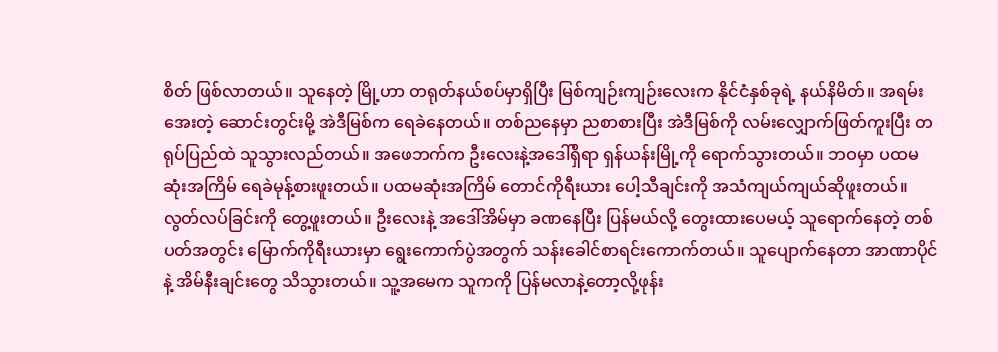စိတ် ဖြစ်လာတယ်။ သူနေတဲ့ မြို့ဟာ တရုတ်နယ်စပ်မှာရှိပြီး မြစ်ကျဉ်းကျဉ်းလေးက နိုင်ငံနှစ်ခုရဲ့ နယ်နိမိတ်။ အရမ်းအေးတဲ့ ဆောင်းတွင်းမို့ အဲဒီမြစ်က ရေခဲနေတယ်။ တစ်ညနေမှာ ညစာစားပြီး အဲဒီမြစ်ကို လမ်းလျှောက်ဖြတ်ကူးပြီး တရုပ်ပြည်ထဲ သူသွားလည်တယ်။ အဖေဘက်က ဦးလေးနဲ့အဒေါ်ရှိရာ ရှန်ယန်းမြို့ကို ရောက်သွားတယ်။ ဘဝမှာ ပထမဆုံးအကြိမ် ရေခဲမုန့်စားဖူးတယ်။ ပထမဆုံးအကြိမ် တောင်ကိုရီးယား ပေါ့သီချင်းကို အသံကျယ်ကျယ်ဆိုဖူးတယ်။ လွတ်လပ်ခြင်းကို တွေ့ဖူးတယ်။ ဦးလေးနဲ့ အဒေါ်အိမ်မှာ ခဏနေပြီး ပြန်မယ်လို့ တွေးထားပေမယ့် သူရောက်နေတဲ့ တစ်ပတ်အတွင်း မြောက်ကိုရီးယားမှာ ရွေးကောက်ပွဲအတွက် သန်းခေါင်စာရင်းကောက်တယ်။ သူပျောက်နေတာ အာဏာပိုင်နဲ့ အိမ်နီးချင်းတွေ သိသွားတယ်။ သူ့အမေက သူကကို ပြန်မလာနဲ့တော့လို့ဖုန်း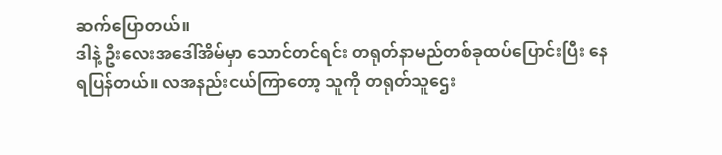ဆက်ပြောတယ်။
ဒါနဲ့ ဦးလေးအဒေါ်အိမ်မှာ သောင်တင်ရင်း တရုတ်နာမည်တစ်ခုထပ်ပြောင်းပြီး နေရပြန်တယ်။ လအနည်းငယ်ကြာတော့ သူကို တရုတ်သူဌေး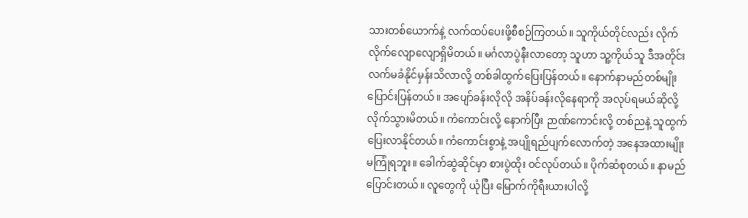သားတစ်ယောက်နဲ့ လက်ထပ်ပေးဖို့စီစဉ်ကြတယ်။ သူကိုယ်တိုင်လည်း လိုက်လိုက်လျောလျောရှိမိတယ်။ မင်္ဂလာပွဲနီးလာတော့ သူဟာ သူ့ကိုယ်သူ ဒီအတိုင်းလက်မခံနိုင်မှန်းသိလာလို့ တစ်ခါထွက်ပြေးပြန်တယ်။ နောက်နာမည်တစ်မျိုးပြောင်းပြန်တယ်။ အပျော်ခန်းလိုလို အနိပ်ခန်းလိုနေရာကို အလုပ်ရမယ်ဆိုလို့ လိုက်သွားမိတယ်။ ကံကောင်းလို့ နောက်ပြီး ဉာဏ်ကောင်းလို့ တစ်ညနဲ့ သူထွက်ပြေးလာနိုင်တယ်။ ကံကောင်းစွာနဲ့ အပျိုရည်ပျက်လောက်တဲ့ အနေအထားမျိုး မကြုံရဘူး။ ခေါက်ဆွဲဆိုင်မှာ စားပွဲထိုး ဝင်လုပ်တယ်။ ပိုက်ဆံစုတယ်။ နာမည်ပြောင်းတယ်။ လူတွေကို ယုံပြီး မြောက်ကိုရီးယားပါလို့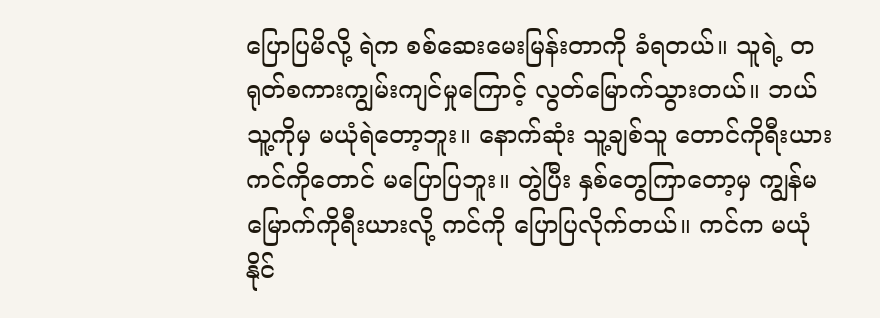ပြောပြမိလို့ ရဲက စစ်ဆေးမေးမြန်းတာကို ခံရတယ်။ သူရဲ့ တရုတ်စကားကျွမ်းကျင်မှုကြောင့် လွတ်မြောက်သွားတယ်။ ဘယ်သူ့ကိုမှ မယုံရဲတော့ဘူး။ နောက်ဆုံး သူ့ချစ်သူ တောင်ကိုရီးယား ကင်ကိုတောင် မပြောပြဘူး။ တွဲပြီး နှစ်တွေကြာတော့မှ ကျွန်မမြောက်ကိုရီးယားလို့ ကင်ကို ပြောပြလိုက်တယ်။ ကင်က မယုံနိုင်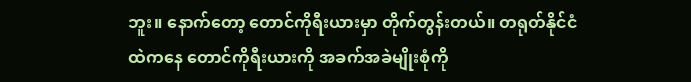ဘူး။ နောက်တော့ တောင်ကိုရီးယားမှာ တိုက်တွန်းတယ်။ တရုတ်နိုင်ငံထဲကနေ တောင်ကိုရီးယားကို အခက်အခဲမျိုးစုံကို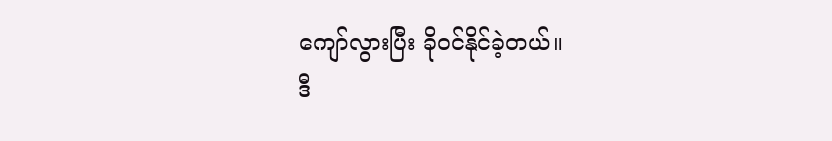ကျော်လွားပြီး ခိုဝင်နိုင်ခဲ့တယ်။
ဒီ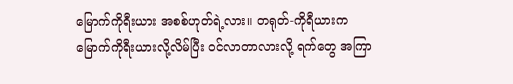မြောက်ကိုရီးယား အစစ်ဟုတ်ရဲ့လား။ တရုတ်-ကိုရီယားက မြောက်ကိုရီးယားလို့လိမ်ပြီး ဝင်လာတာလားလို့ ရက်တွေ အကြာ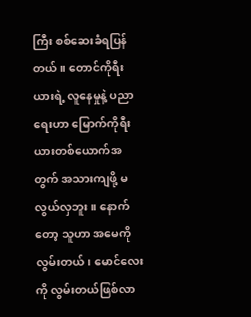ကြီး စစ်ဆေးခံရပြန်တယ်။ တောင်ကိုရီးယားရဲ့ လူနေမှုနဲ့ ပညာရေးဟာ မြောက်ကိုရီးယားတစ်ယောက်အတွက် အသားကျဖို့ မလွယ်လှဘူး။ နောက်တော့ သူဟာ အမေကိုလွမ်းတယ်၊ မောင်လေးကို လွမ်းတယ်ဖြစ်လာ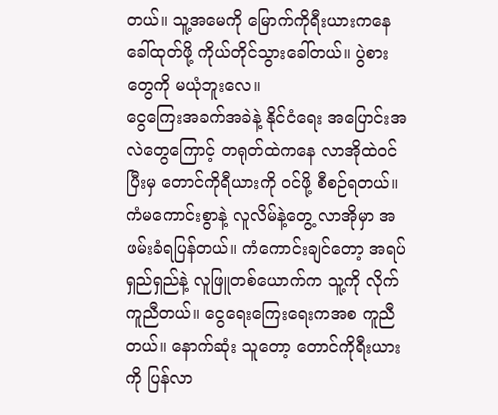တယ်။ သူ့အမေကို မြောက်ကိုရီးယားကနေ ခေါ်ထုတ်ဖို့ ကိုယ်တိုင်သွားခေါ်တယ်။ ပွဲစားတွေကို မယုံဘူးလေ။
ငွေကြေးအခက်အခဲနဲ့ နိုင်ငံရေး အပြောင်းအလဲတွေကြောင့် တရုတ်ထဲကနေ လာအိုထဲဝင် ပြီးမှ တောင်ကိုရီယားကို ဝင်ဖို့ စီစဉ်ရတယ်။ ကံမကောင်းစွာနဲ့ လူလိမ်နဲ့တွေ့ လာအိုမှာ အဖမ်းခံရပြန်တယ်။ ကံကောင်းချင်တော့ အရပ်ရှည်ရှည်နဲ့ လူဖြူတစ်ယောက်က သူ့ကို လိုက်ကူညီတယ်။ ငွေရေးကြေးရေးကအစ ကူညီတယ်။ နောက်ဆုံး သူတော့ တောင်ကိုရီးယားကို ပြန်လာ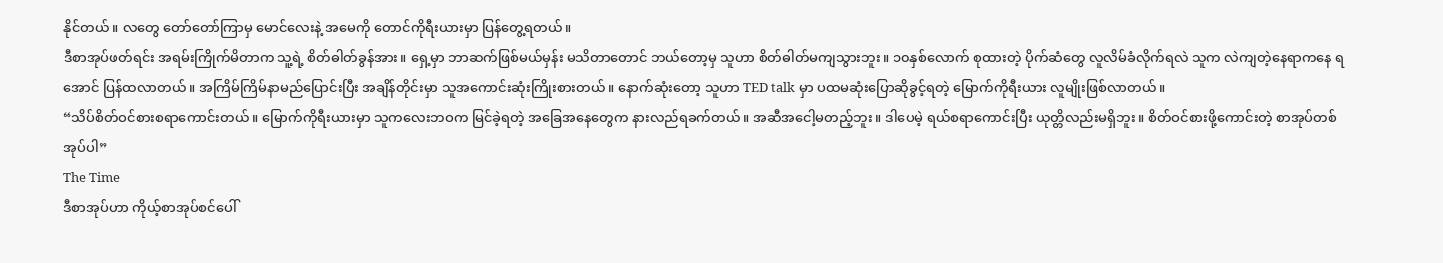နိုင်တယ်။ လတွေ တော်တော်ကြာမှ မောင်လေးနဲ့ အမေကို တောင်ကိုရီးယားမှာ ပြန်တွေ့ရတယ်။
ဒီစာအုပ်ဖတ်ရင်း အရမ်းကြိုက်မိတာက သူ့ရဲ့ စိတ်ဓါတ်ခွန်အား။ ရှေ့မှာ ဘာဆက်ဖြစ်မယ်မှန်း မသိတာတောင် ဘယ်တော့မှ သူဟာ စိတ်ဓါတ်မကျသွားဘူး။ ၁၀နှစ်လောက် စုထားတဲ့ ပိုက်ဆံတွေ လူလိမ်ခံလိုက်ရလဲ သူက လဲကျတဲ့နေရာကနေ ရအောင် ပြန်ထလာတယ်။ အကြိမ်ကြိမ်နာမည်ပြောင်းပြီး အချိန်တိုင်းမှာ သူအကောင်းဆုံးကြိုးစားတယ်။ နောက်ဆုံးတော့ သူဟာ TED talk မှာ ပထမဆုံးပြောဆိုခွင့်ရတဲ့ မြောက်ကိုရီးယား လူမျိုးဖြစ်လာတယ်။
“သိပ်စိတ်ဝင်စားစရာကောင်းတယ်။ မြောက်ကိုရီးယားမှာ သူကလေးဘဝက မြင်ခဲ့ရတဲ့ အခြေအနေတွေက နားလည်ရခက်တယ်။ အဆီအငေါ့မတည့်ဘူး။ ဒါပေမဲ့ ရယ်စရာကောင်းပြီး ယုတ္တိလည်းမရှိဘူး။ စိတ်ဝင်စားဖို့ကောင်းတဲ့ စာအုပ်တစ်အုပ်ပါ”
The Time
ဒီစာအုပ်ဟာ ကိုယ့်စာအုပ်စင်ပေါ်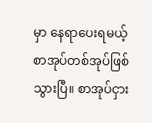မှာ နေရာပေးရမယ့် စာအုပ်တစ်အုပ်ဖြစ်သွားပြီ။ စာအုပ်ငှား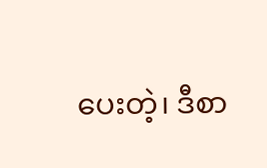ပေးတဲ့၊ ဒီစာ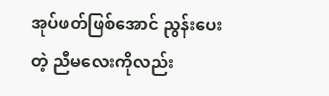အုပ်ဖတ်ဖြစ်အောင် ညွန်းပေးတဲ့ ညီမလေးကိုလည်း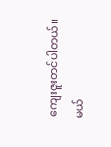ကျေးဇူးတင်ပါတယ်။
မယ်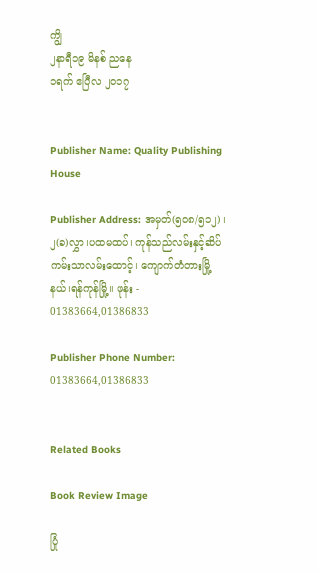ကျွိ
၂နာရီ၁၉ မိနစ် ညနေ
၁ရက် ဧပြီလ ၂၀၁၇


Publisher Name: Quality Publishing House

Publisher Address: အမှတ်(၅၀၈/၅၁၂) ၊ ၂(ခ)လွှာ၊ပထမထပ်၊ ကုန်သည်လမ်းနှင့်ဆိပ်ကမ်းသာလမ်းထောင့်၊ ကျောက်တံတားမြို့နယ်၊ရန်ကုန်မြို့။ ဖုန်း - 01383664,01386833

Publisher Phone Number: 01383664,01386833


Related Books

Book Review Image

ပြုံ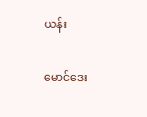ယန်း

မောင်ဒေး